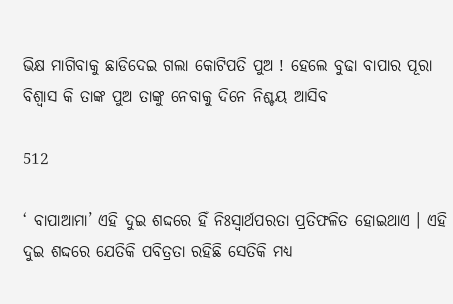ଭିକ୍ଷ ମାଗିବାକୁ ଛାଡିଦେଇ ଗଲା କୋଟିପତି ପୁଅ ! ହେଲେ ବୁଢା ବାପାର ପୂରା ବିଶ୍ୱାସ କି ତାଙ୍କ ପୁଅ ତାଙ୍କୁ ନେବାକୁ ଦିନେ ନିଶ୍ଚୟ ଆସିବ

512

‘ ବାପାଆମା’ ଏହି ଦୁଇ ଶଦ୍ଦରେ ହିଁ ନିଃସ୍ୱାର୍ଥପରତା ପ୍ରତିଫଳିତ ହୋଇଥାଏ । ଏହି ଦୁଇ ଶଦ୍ଦରେ ଯେତିକି ପବିତ୍ରତା ରହିଛି ସେତିକି ମଧ୍ୟ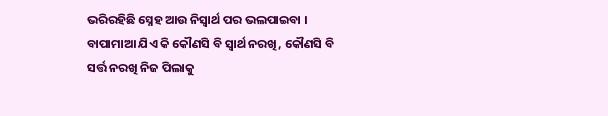ଭରିରହିଛି ସ୍ନେହ ଆଉ ନିସ୍ୱାର୍ଥ ପର ଭଲପାଇବା । ବାପାମାଆ ଯିଏ କି କୌଣସି ବି ସ୍ୱାର୍ଥ ନରଖି, କୌଣସି ବି ସର୍ତ୍ତ ନରଖି ନିଜ ପିଲାକୁ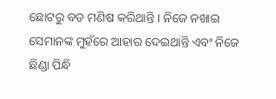ଛୋଟରୁ ବଡ ମଣିଷ କରିଥାନ୍ତି । ନିଜେ ନଖାଇ ସେମାନଙ୍କ ମୁହଁରେ ଆହାର ଦେଇଥାନ୍ତି ଏବଂ ନିଜେ ଛିଣ୍ଡା ପିନ୍ଧି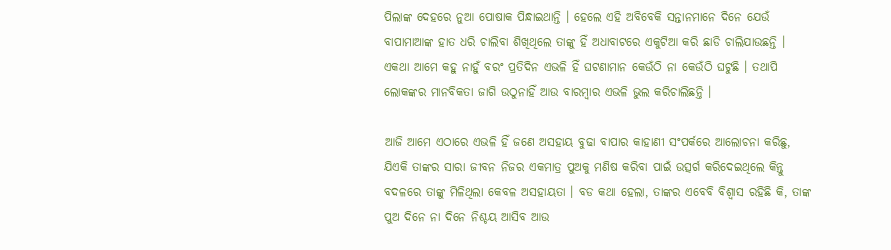ପିଲାଙ୍କ ଦେହରେ ନୁଆ ପୋଷାକ ପିନ୍ଧାଇଥାନ୍ତି । ହେଲେ ଏହି ଅବିବେକି ସନ୍ତାନମାନେ ଦିନେ ଯେଉଁ ବାପାମାଆଙ୍କ ହାତ ଧରି ଚାଲିବା ଶିଖିଥିଲେ ତାଙ୍କୁ ହିଁ ଅଧାବାଟରେ ଏକୁଟିଆ କରି ଛାଡି ଚାଲିଯାଉଛନ୍ତି । ଏକଥା ଆମେ କହୁ ନାହୁଁ ବରଂ ପ୍ରତିଦିନ ଏଭଳି ହିଁ ଘଟଣାମାନ କେଉଁଠି ନା କେଉଁଠି ଘଟୁଛି । ତଥାପି ଲୋକଙ୍କର ମାନବିକତା ଜାଗି ଉଠୁନାହିଁ ଆଉ ବାରମ୍ବାର ଏଭଳି ଭୁଲ କରିଚାଲିଛନ୍ତି ।

ଆଜି ଆମେ ଏଠାରେ ଏଭଳି ହିଁ ଜଣେ ଅସହାୟ ବୁଢା ବାପାର କାହାଣୀ ସଂପର୍କରେ ଆଲୋଚନା କରିଛୁ, ଯିଏକି ତାଙ୍କର ସାରା ଜୀବନ ନିଜର ଏକମାତ୍ର ପୁଅକୁ ମଣିଷ କରିବା ପାଇଁ ଉତ୍ସର୍ଗ କରିଦେଇଥିଲେ କିନ୍ତୁ ବଦଳରେ ତାଙ୍କୁ ମିଳିଥିଲା କେବଳ ଅସହାୟତା । ବଡ କଥା ହେଲା, ତାଙ୍କର ଏବେବି ବିଶ୍ୱାସ ରହିଛି କି, ତାଙ୍କ ପୁଅ ଦିନେ ନା ଦିନେ ନିଶ୍ଚୟ ଆସିବ ଆଉ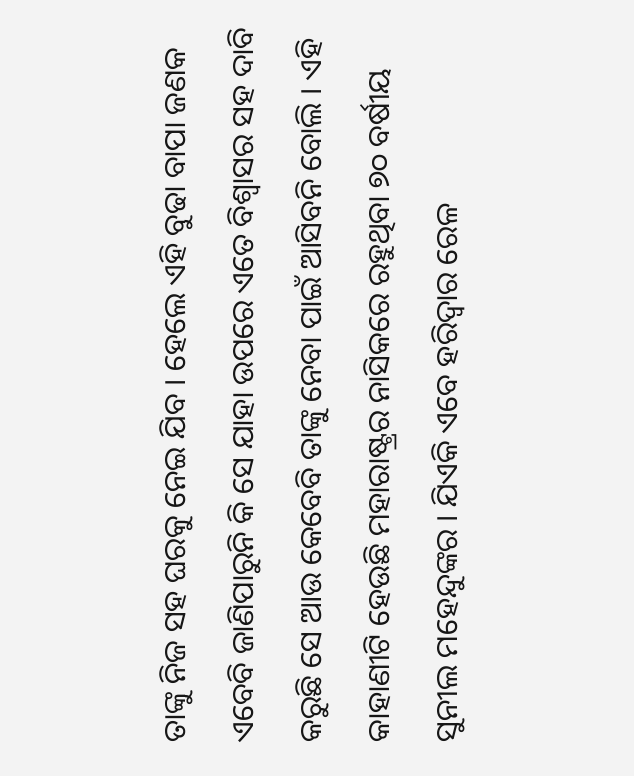ତାଙ୍କୁ ନିଜ ସହ ଘରକୁ ନେଇ ଯିବ । ହେଲେ ଏହି ବୁଢା ବାପା ଜଣକ ଏବେବି ଜାଣିପାରୁନି କି ସେ ଯାହା ଉପରେ ଏତେ ବିଶ୍ୱାସର ସହ ଦାବି କରୁଛି ସେ ଆଉ କେବେବି ତାଙ୍କୁ ନେବା ପାଇଁ ଆସିବନି ବୋଲି । ଏହି କାହାଣୀଟି ହେଉଛି ମହାରାଷ୍ଟ୍ରର ନାସିକରେ ରହୁଥିବା ୭୦ ବର୍ଷୀୟ ସୁନୀଲ ମହେନ୍ଦୁଙ୍କର । ଯିଏକି ଏବେ ହରିଦ୍ୱାର ରେଳ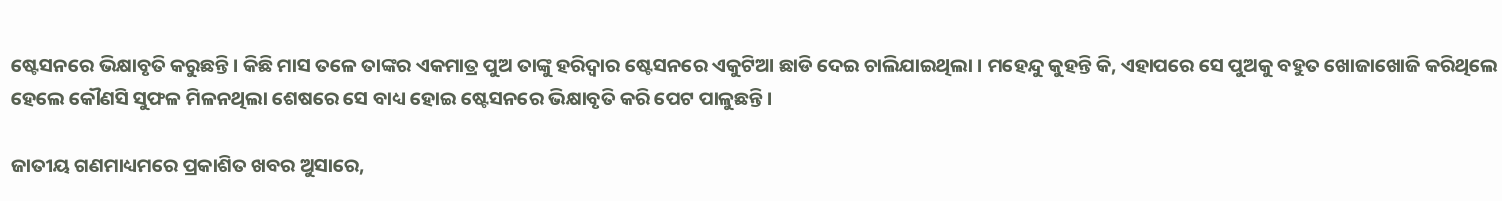ଷ୍ଟେସନରେ ଭିକ୍ଷାବୃତି କରୁଛନ୍ତି । କିଛି ମାସ ତଳେ ତାଙ୍କର ଏକମାତ୍ର ପୁଅ ତାଙ୍କୁ ହରିଦ୍ୱାର ଷ୍ଟେସନରେ ଏକୁଟିଆ ଛାଡି ଦେଇ ଚାଲିଯାଇଥିଲା । ମହେନ୍ଦୁ କୁହନ୍ତି କି, ଏହାପରେ ସେ ପୁଅକୁ ବହୁତ ଖୋଜାଖୋଜି କରିଥିଲେ ହେଲେ କୌଣସି ସୁଫଳ ମିଳନଥିଲା ଶେଷରେ ସେ ବାଧ୍ୟ ହୋଇ ଷ୍ଟେସନରେ ଭିକ୍ଷାବୃତି କରି ପେଟ ପାଳୁଛନ୍ତି ।

ଜାତୀୟ ଗଣମାଧ୍ୟମରେ ପ୍ରକାଶିତ ଖବର ଅୁସାରେ,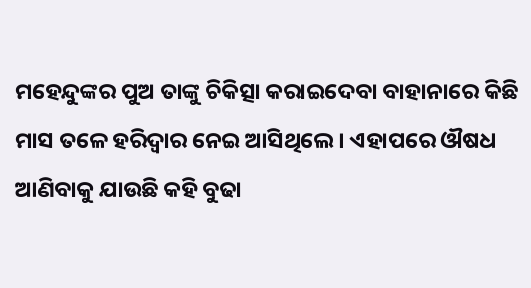ମହେନ୍ଦୁଙ୍କର ପୁଅ ତାଙ୍କୁ ଚିକିତ୍ସା କରାଇଦେବା ବାହାନାରେ କିଛି ମାସ ତଳେ ହରିଦ୍ୱାର ନେଇ ଆସିଥିଲେ । ଏହାପରେ ଔଷଧ ଆଣିବାକୁ ଯାଉଛି କହି ବୁଢା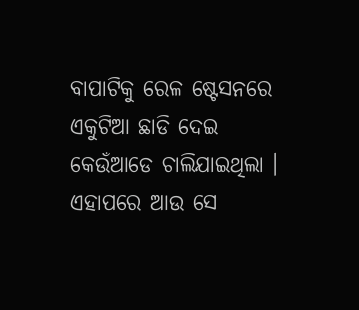ବାପାଟିକୁ ରେଳ ଷ୍ଟେସନରେ ଏକୁଟିଆ ଛାଡି ଦେଇ କେଉଁଆଡେ ଚାଲିଯାଇଥିଲା । ଏହାପରେ ଆଉ ସେ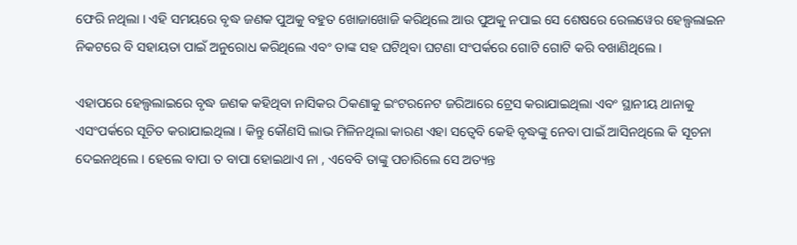ଫେରି ନଥିଲା । ଏହି ସମୟରେ ବୃଦ୍ଧ ଜଣକ ପୁଅକୁ ବହୁତ ଖୋଜାଖୋଜି କରିଥିଲେ ଆଉ ପୁଅକୁ ନପାଇ ସେ ଶେଷରେ ରେଲୱେର ହେଲ୍ପଲାଇନ ନିକଟରେ ବି ସହାୟତା ପାଇଁ ଅନୁରୋଧ କରିଥିଲେ ଏବଂ ତାଙ୍କ ସହ ଘଟିଥିବା ଘଟଣା ସଂପର୍କରେ ଗୋଟି ଗୋଟି କରି ବଖାଣିଥିଲେ ।

ଏହାପରେ ହେଲ୍ପଲାଇରେ ବୃଦ୍ଧ ଜଣକ କହିଥିବା ନାସିକର ଠିକଣାକୁ ଇଂଟରନେଟ ଜରିଆରେ ଟ୍ରେସ କରାଯାଇଥିଲା ଏବଂ ସ୍ଥାନୀୟ ଥାନାକୁ ଏସଂପର୍କରେ ସୂଚିତ କରାଯାଇଥିଲା । କିନ୍ତୁ କୌଣସି ଲାଭ ମିଳିନଥିଲା କାରଣ ଏହା ସତ୍ୱେବି କେହି ବୃଦ୍ଧଙ୍କୁ ନେବା ପାଇଁ ଆସିନଥିଲେ କି ସୂଚନା ଦେଇନଥିଲେ । ହେଲେ ବାପା ତ ବାପା ହୋଇଥାଏ ନା , ଏବେବି ତାଙ୍କୁ ପଚାରିଲେ ସେ ଅତ୍ୟନ୍ତ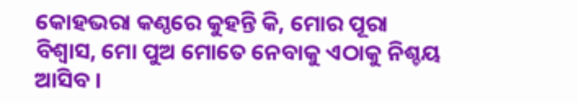କୋହଭରା କଣ୍ଠରେ କୁହନ୍ତି କି, ମୋର ପୂରା ବିଶ୍ୱାସ, ମୋ ପୁଅ ମୋତେ ନେବାକୁ ଏଠାକୁ ନିଶ୍ଚୟ ଆସିବ ।